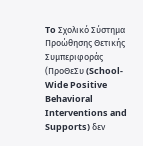To Σχολικό Σύστημα Προώθησης Θετικής Συμπεριφοράς (ΠροΘεΣυ (School-Wide Positive Behavioral Interventions and Supports) δεν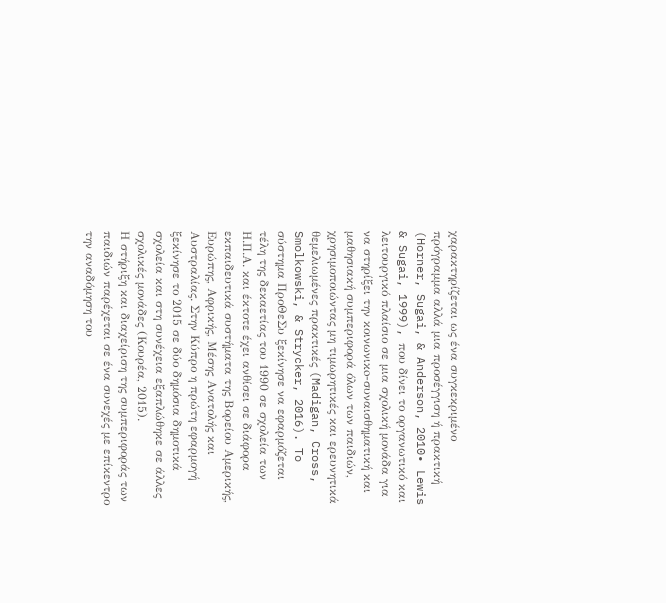χαρακτηρίζεται ως ένα συγκεκριμένο πρόγραμμα αλλά μια προσέγγιση ή πρακτική (Horner, Sugai, & Anderson, 2010∙ Lewis & Sugai, 1999), που δίνει το οργανωτικό και λειτουργικό πλαίσιο σε μια σχολική μονάδα για να στηρίξει την κοινωνικo-συναισθηματική και μαθησιακή συμπεριφορά όλων των παιδιών, χρησιμοποιώντας μη τιμωρητικές και ερευνητικά θεμελιωμένες πρακτικές (Madigan, Cross, Smolkowski, & Strycker, 2016). To σύστημα ΠροΘεΣυ ξεκίνησε να εφαρμόζεται τέλη της δεκαετίας του 1990 σε σχολεία των Η.Π.Α. και έκτοτε έχει ανθίσει σε διάφορα εκπαιδευτικά συστήματα της Βορείου Αμερικής, Ευρώπης, Αφρικής, Μέσης Ανατολής και Αυστραλίας. Στην Κύπρο η πρώτη εφαρμογή ξεκίνησε το 2015 σε δύο δημόσια δημοτικά σχολεία και στη συνέχεια εξαπλώθηκε σε άλλες σχολικές μονάδες (Κουρέα, 2015).
Η στήριξη και διαχείριση της συμπεριφοράς των παιδιών παρέχεται σε ένα συνεχές με επίκεντρο την αναδόμηση του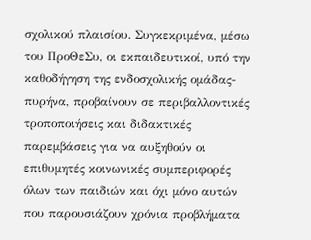σχολικού πλαισίου. Συγκεκριμένα, μέσω του ΠροΘεΣυ, οι εκπαιδευτικοί, υπό την καθοδήγηση της ενδοσχολικής ομάδας-πυρήνα, προβαίνουν σε περιβαλλοντικές τροποποιήσεις και διδακτικές παρεμβάσεις για να αυξηθούν οι επιθυμητές κοινωνικές συμπεριφορές όλων των παιδιών και όχι μόνο αυτών που παρουσιάζουν χρόνια προβλήματα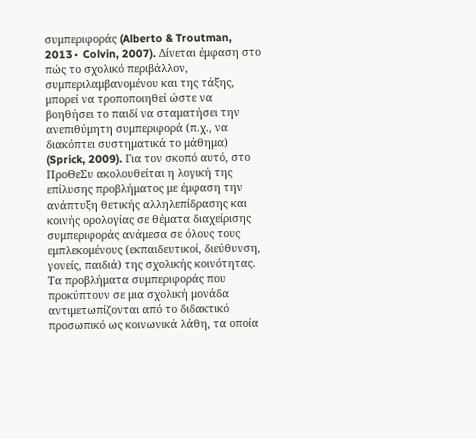συμπεριφοράς (Alberto & Troutman, 2013∙ Colvin, 2007). Δίνεται έμφαση στο πώς το σχολικό περιβάλλον, συμπεριλαμβανομένου και της τάξης, μπορεί να τροποποιηθεί ώστε να βοηθήσει το παιδί να σταματήσει την ανεπιθύμητη συμπεριφορά (π.χ., να διακόπτει συστηματικά το μάθημα) (Sprick, 2009). Για τον σκοπό αυτό, στο ΠροΘεΣυ ακολουθείται η λογική της επίλυσης προβλήματος με έμφαση την ανάπτυξη θετικής αλληλεπίδρασης και κοινής ορολογίας σε θέματα διαχείρισης συμπεριφοράς ανάμεσα σε όλους τους εμπλεκομένους (εκπαιδευτικοί, διεύθυνση, γονείς, παιδιά) της σχολικής κοινότητας. Τα προβλήματα συμπεριφοράς που προκύπτουν σε μια σχολική μονάδα αντιμετωπίζονται από το διδακτικό προσωπικό ως κοινωνικά λάθη, τα οποία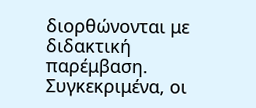διορθώνονται με διδακτική παρέμβαση. Συγκεκριμένα, οι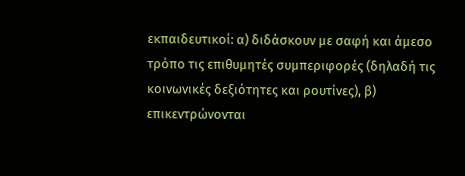εκπαιδευτικοί: α) διδάσκουν με σαφή και άμεσο τρόπο τις επιθυμητές συμπεριφορές (δηλαδή τις κοινωνικές δεξιότητες και ρουτίνες), β) επικεντρώνονται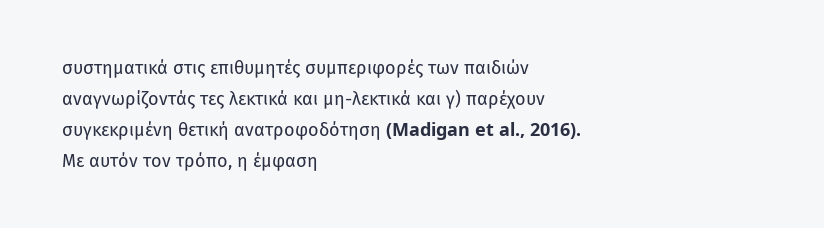συστηματικά στις επιθυμητές συμπεριφορές των παιδιών αναγνωρίζοντάς τες λεκτικά και μη-λεκτικά και γ) παρέχουν συγκεκριμένη θετική ανατροφοδότηση (Madigan et al., 2016). Με αυτόν τον τρόπο, η έμφαση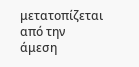μετατοπίζεται από την άμεση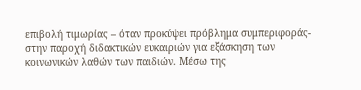επιβολή τιμωρίας – όταν προκύψει πρόβλημα συμπεριφοράς- στην παροχή διδακτικών ευκαιριών για εξάσκηση των κοινωνικών λαθών των παιδιών. Μέσω της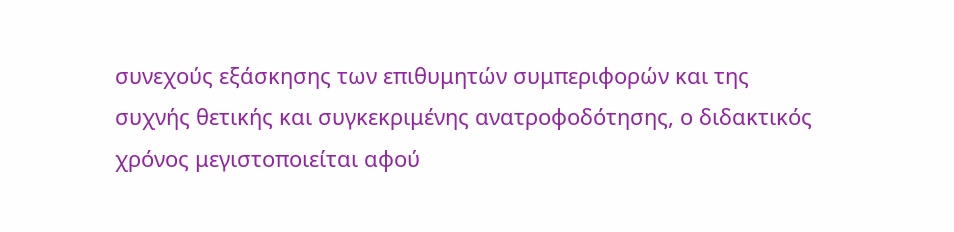συνεχούς εξάσκησης των επιθυμητών συμπεριφορών και της συχνής θετικής και συγκεκριμένης ανατροφοδότησης, ο διδακτικός χρόνος μεγιστοποιείται αφού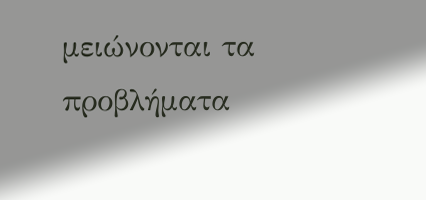μειώνονται τα προβλήματα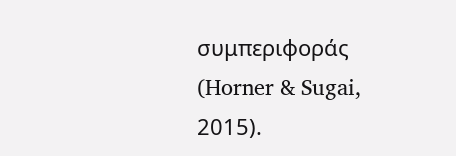συμπεριφοράς (Horner & Sugai, 2015).